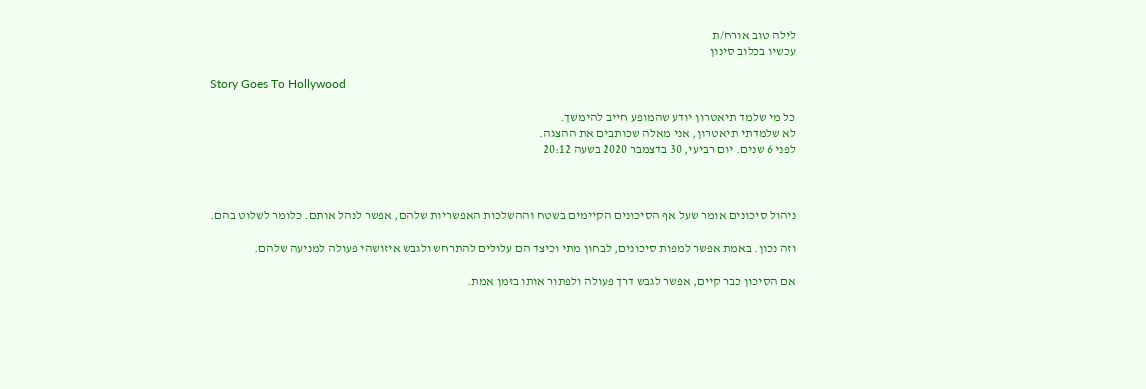לילה טוב אורח/ת
עכשיו בכלוב סינון

Story Goes To Hollywood

כל מי שלמד תיאטרון יודע שהמופע חייב להימשך.
לא שלמדתי תיאטרון, אני מאלה שכותבים את ההצגה.
לפני 6 שנים. יום רביעי, 30 בדצמבר 2020 בשעה 20:12



ניהול סיכונים אומר שעל אף הסיכונים הקיימים בשטח וההשלכות האפשריות שלהם, אפשר לנהל אותם. כלומר לשלוט בהם.

וזה נכון. באמת אפשר למפות סיכונים, לבחון מתי וכיצד הם עלולים להתרחש ולגבש איזושהי פעולה למניעה שלהם.

אם הסיכון כבר קיים, אפשר לגבש דרך פעולה ולפתור אותו בזמן אמת.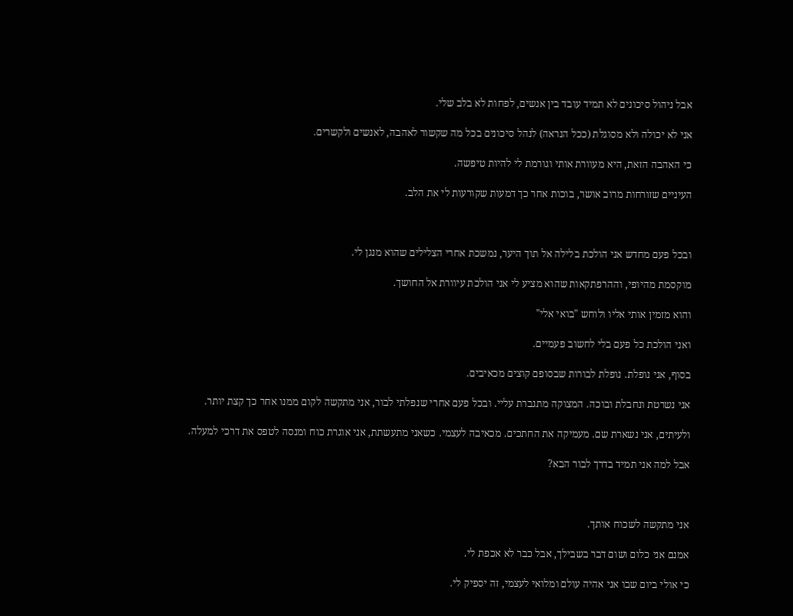אבל ניהול סיכונים לא תמיד עובד בין אנשים, לפחות לא בלב שלי.

אני לא יכולה ולא מסוגלת (ככל הנראה) לנהל סיכונים בכל מה שקשור לאהבה, לאנשים ולקשרים.

כי האהבה הזאת, היא מעוורת אותי וגורמת לי להיות טיפשה.

העיניים שזורחות מרוב אושר, בוכות אחר כך דמעות שקורעות לי את הלב.



ובכל פעם מחדש אני הולכת בלילה אל תוך היער, נמשכת אחרי הצלילים שהוא מנגן לי.

מוקסמת מהיופי, וההרפתקאות שהוא מציע לי אני הולכת עיוורת אל החושך.

והוא מזמין אותי אליו ולוחש "בואי אלי"

ואני הולכת כל פעם בלי לחשוב פעמיים.

בסוף, אני נופלת. נופלת לבורות שבסופם קוצים מכאיבים.

אני נשרטת ונחבלת ובוכה. המצוקה מתגברת עליי. ובכל פעם אחרי שנפלתי לבור, אני מתקשה לקום ממנו אחר כך קצת יותר.

ולעיתים, אני נשארת שם. מעמיקה את החתכים. מכאיבה לעצמי. כשאני מתעשתת, אני אוגרת כוח ומנסה לטפס את דרכי למעלה.

אבל למה אני תמיד בדרך לבור הבא?



אני מתקשה לשכוח אותך.

אמנם אני כלום ושום דבר בשבילך, אבל כבר לא אכפת לי.

כי אולי ביום שבו אני אהיה עולם ומלואי לעצמי, זה יספיק לי.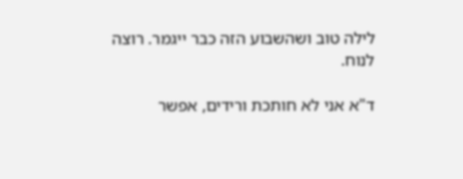לילה טוב ושהשבוע הזה כבר ייגמר. רוצה לנוח.

ד"א אני לא חותכת ורידים, אפשר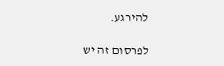להירגע.

לפרסום זה יש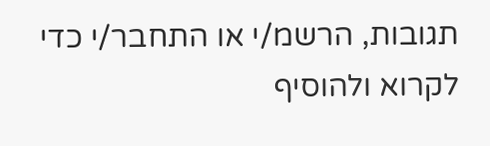תגובות, הרשמ/י או התחבר/י כדי לקרוא ולהוסיף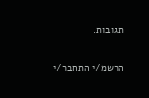תגובות.

הרשמ/י התחבר/י